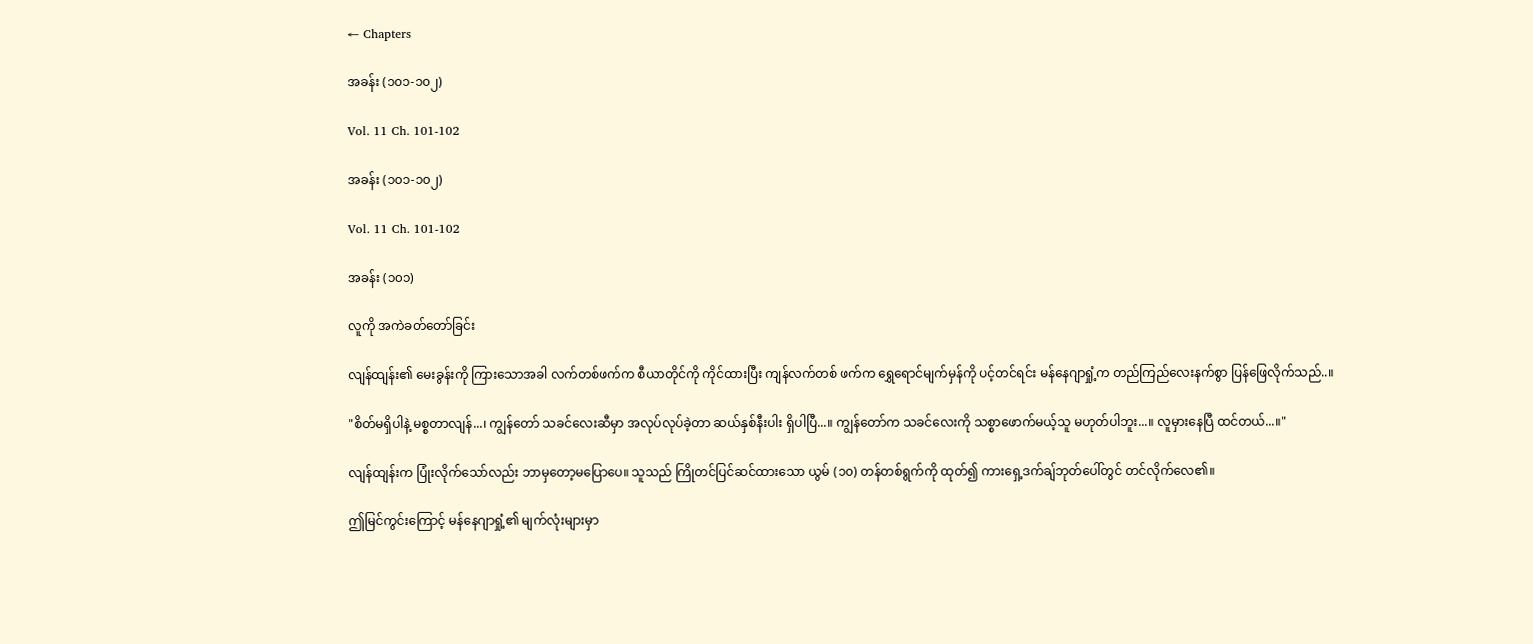← Chapters

အခန်း (၁၀၁-၁၀၂)

Vol. 11 Ch. 101-102

အခန်း (၁၀၁-၁၀၂)

Vol. 11 Ch. 101-102

အခန်း (၁၀၁)

လူကို အကဲခတ်တော်ခြင်း

လျန်ထျန်း၏ မေးခွန်းကို ကြားသောအခါ လက်တစ်ဖက်က စီယာတိုင်ကို ကိုင်ထားပြီး ကျန်လက်တစ် ဖက်က ရွှေရောင်မျက်မှန်ကို ပင့်တင်ရင်း မန်နေဂျာရှုံ့က တည်ကြည်လေးနက်စွာ ပြန်ဖြေလိုက်သည်..။

"စိတ်မရှိပါနဲ့ မစ္စတာလျန်...၊ ကျွန်တော် သခင်လေးဆီမှာ အလုပ်လုပ်ခဲ့တာ ဆယ်နှစ်နီးပါး ရှိပါပြီ...။ ကျွန်တော်က သခင်လေးကို သစ္စာဖောက်မယ့်သူ မဟုတ်ပါဘူး...။ လူမှားနေပြီ ထင်တယ်...။"

လျန်ထျန်းက ပြုံးလိုက်သော်လည်း ဘာမှတော့မပြောပေ။ သူသည် ကြိုတင်ပြင်ဆင်ထားသော ယွမ် (၁၀) တန်တစ်ရွက်ကို ထုတ်၍ ကားရှေ့ဒက်ချ်ဘုတ်ပေါ်တွင် တင်လိုက်လေ၏။

ဤမြင်ကွင်းကြောင့် မန်နေဂျာရှုံ့၏ မျက်လုံးများမှာ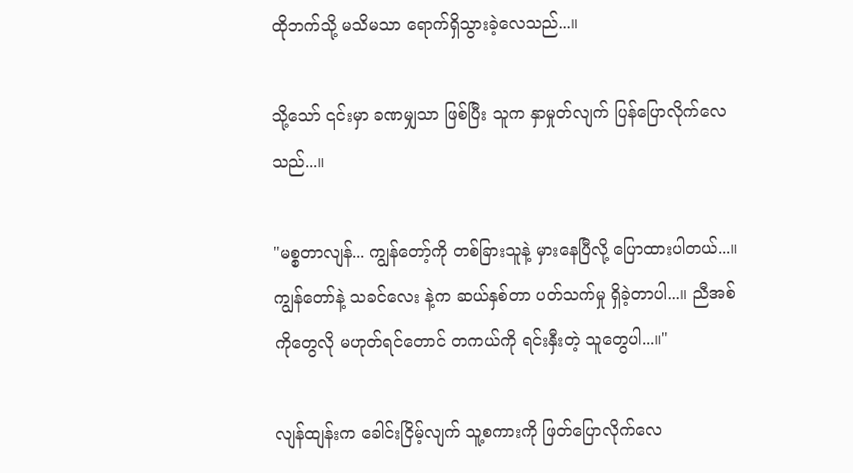ထိုဘက်သို့ မသိမသာ ရောက်ရှိသွားခဲ့လေသည်...။

သို့သော် ၎င်းမှာ ခဏမျှသာ ဖြစ်ပြီး သူက နှာမှုတ်လျက် ပြန်ပြောလိုက်လေသည်...။

"မစ္စတာလျန်... ကျွန်တော့်ကို တစ်ခြားသူနဲ့ မှားနေပြီလို့ ပြောထားပါတယ်...။ ကျွန်တော်နဲ့ သခင်လေး နဲ့က ဆယ်နှစ်တာ ပတ်သက်မှု ရှိခဲ့တာပါ...။ ညီအစ်ကိုတွေလို မဟုတ်ရင်တောင် တကယ်ကို ရင်းနှီးတဲ့ သူတွေပါ...။"

လျန်ထျန်းက ခေါင်းငြိမ့်လျက် သူ့စကားကို ဖြတ်ပြောလိုက်လေ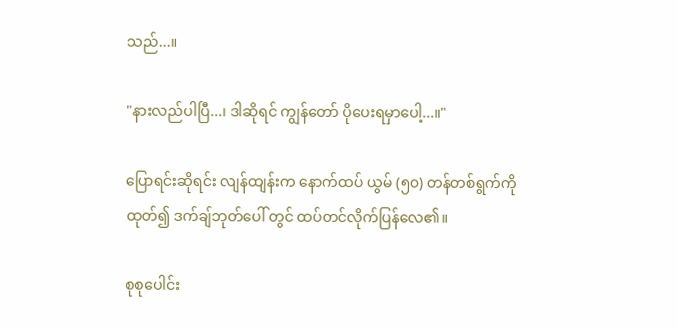သည်...။

"နားလည်ပါပြီ...၊ ဒါဆိုရင် ကျွန်တော် ပိုပေးရမှာပေါ့...။"

ပြောရင်းဆိုရင်း လျန်ထျန်းက နောက်ထပ် ယွမ် (၅၀) တန်တစ်ရွက်ကို ထုတ်၍ ဒက်ချ်ဘုတ်ပေါ် တွင် ထပ်တင်လိုက်ပြန်လေ၏။

စုစုပေါင်း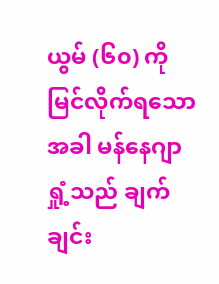ယွမ် (၆၀) ကို မြင်လိုက်ရသောအခါ မန်နေဂျာရှုံ့သည် ချက်ချင်း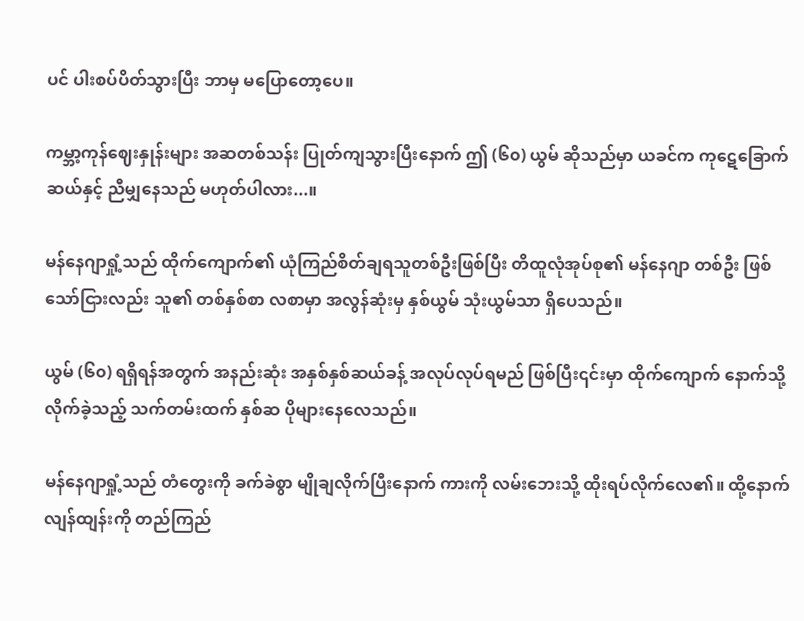ပင် ပါးစပ်ပိတ်သွားပြီး ဘာမှ မပြောတော့ပေ။

ကမ္ဘာ့ကုန်ဈေးနှုန်းများ အဆတစ်သန်း ပြုတ်ကျသွားပြီးနောက် ဤ (၆၀) ယွမ် ဆိုသည်မှာ ယခင်က ကုဋေခြောက်ဆယ်နှင့် ညီမျှနေသည် မဟုတ်ပါလား...။

မန်နေဂျာရှုံ့သည် ထိုက်ကျောက်၏ ယုံကြည်စိတ်ချရသူတစ်ဦးဖြစ်ပြီး တိထူလုံအုပ်စု၏ မန်နေဂျာ တစ်ဦး ဖြစ်သော်ငြားလည်း သူ၏ တစ်နှစ်စာ လစာမှာ အလွန်ဆုံးမှ နှစ်ယွမ် သုံးယွမ်သာ ရှိပေသည်။

ယွမ် (၆၀) ရရှိရန်အတွက် အနည်းဆုံး အနှစ်နှစ်ဆယ်ခန့် အလုပ်လုပ်ရမည် ဖြစ်ပြီး၎င်းမှာ ထိုက်ကျောက် နောက်သို့ လိုက်ခဲ့သည့် သက်တမ်းထက် နှစ်ဆ ပိုများနေလေသည်။

မန်နေဂျာရှုံ့သည် တံတွေးကို ခက်ခဲစွာ မျိုချလိုက်ပြီးနောက် ကားကို လမ်းဘေးသို့ ထိုးရပ်လိုက်လေ၏။ ထို့နောက် လျန်ထျန်းကို တည်ကြည်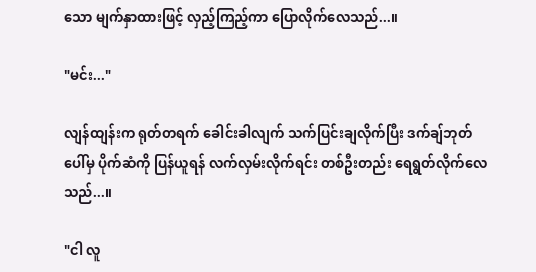သော မျက်နှာထားဖြင့် လှည့်ကြည့်ကာ ပြောလိုက်လေသည်...။

"မင်း..."

လျန်ထျန်းက ရုတ်တရက် ခေါင်းခါလျက် သက်ပြင်းချလိုက်ပြီး ဒက်ချ်ဘုတ် ပေါ်မှ ပိုက်ဆံကို ပြန်ယူရန် လက်လှမ်းလိုက်ရင်း တစ်ဦးတည်း ရေရွတ်လိုက်လေသည်...။

"ငါ လူ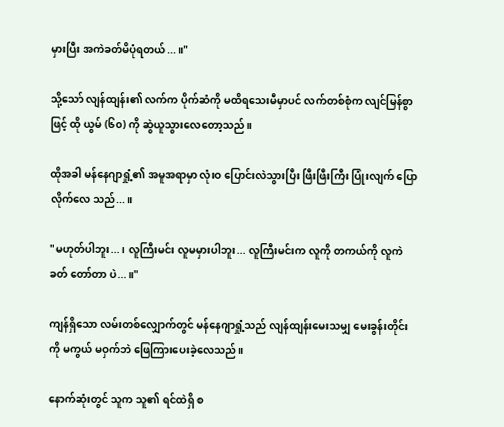မှားပြီး အကဲခတ်မိပုံရတယ်...။"

သို့သော် လျန်ထျန်း၏ လက်က ပိုက်ဆံကို မထိရသေးမီမှာပင် လက်တစ်စုံက လျင်မြန်စွာဖြင့် ထို ယွမ် (၆၀) ကို ဆွဲယူသွားလေတော့သည်။

ထိုအခါ မန်နေဂျာရှုံ့၏ အမူအရာမှာ လုံးဝ ပြောင်းလဲသွားပြီး ဖြီးဖြီးကြီး ပြုံးလျက် ပြောလိုက်လေ သည်...။

"မဟုတ်ပါဘူး...၊ လူကြီးမင်း လူမမှားပါဘူး... လူကြီးမင်းက လူကို တကယ်ကို လူကဲခတ် တော်တာ ပဲ...။"

ကျန်ရှိသော လမ်းတစ်လျှောက်တွင် မန်နေဂျာရှုံ့သည် လျန်ထျန်းမေးသမျှ မေးခွန်းတိုင်းကို မကွယ် မဝှက်ဘဲ ဖြေကြားပေးခဲ့လေသည်။

နောက်ဆုံးတွင် သူက သူ၏ ရင်ထဲရှိ စ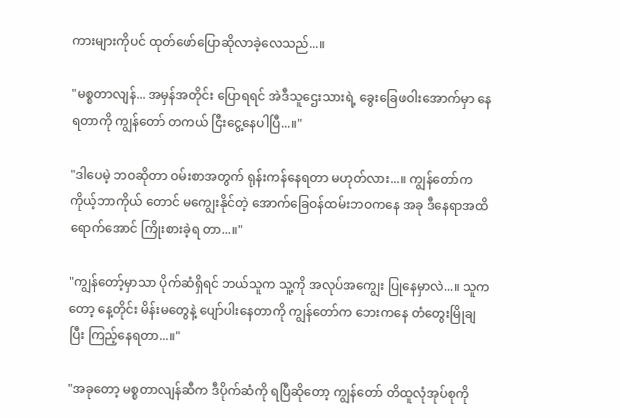ကားများကိုပင် ထုတ်ဖော်ပြောဆိုလာခဲ့လေသည်...။

"မစ္စတာလျန်... အမှန်အတိုင်း ပြောရရင် အဲဒီသူဌေးသားရဲ့ ခွေးခြေဖဝါးအောက်မှာ နေရတာကို ကျွန်တော် တကယ် ငြီးငွေ့နေပါပြီ...။"

"ဒါပေမဲ့ ဘဝဆိုတာ ဝမ်းစာအတွက် ရုန်းကန်နေရတာ မဟုတ်လား...။ ကျွန်တော်က ကိုယ့်ဘာကိုယ် တောင် မကျွေးနိုင်တဲ့ အောက်ခြေဝန်ထမ်းဘဝကနေ အခု ဒီနေရာအထိ ရောက်အောင် ကြိုးစားခဲ့ရ တာ...။"

"ကျွန်တော့်မှာသာ ပိုက်ဆံရှိရင် ဘယ်သူက သူ့ကို အလုပ်အကျွေး ပြုနေမှာလဲ...။ သူကတော့ နေ့တိုင်း မိန်းမတွေနဲ့ ပျော်ပါးနေတာကို ကျွန်တော်က ဘေးကနေ တံတွေးမြိုချပြီး ကြည့်နေရတာ...။"

"အခုတော့ မစ္စတာလျန်ဆီက ဒီပိုက်ဆံကို ရပြီဆိုတော့ ကျွန်တော် တိထူလုံအုပ်စုကို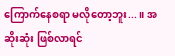ကြောက်နေစရာ မလိုတော့ဘူး...။ အဆိုးဆုံး ဖြစ်လာရင်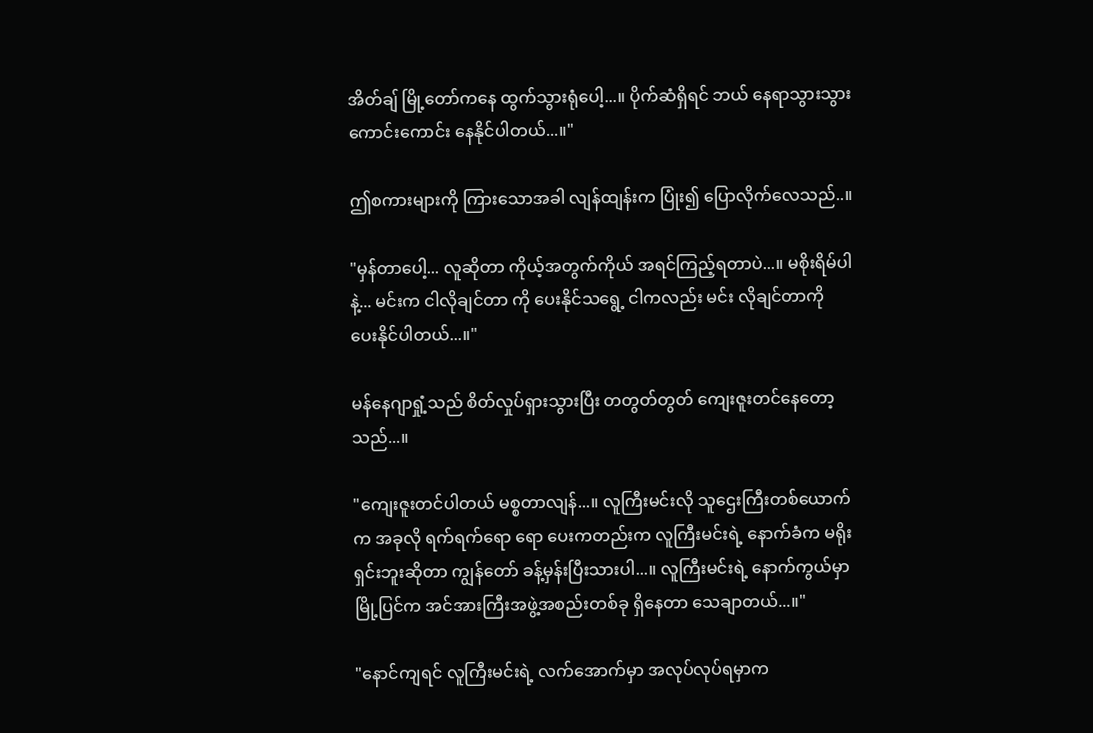အိတ်ချ် မြို့တော်ကနေ ထွက်သွားရုံပေါ့...။ ပိုက်ဆံရှိရင် ဘယ် နေရာသွားသွား ကောင်းကောင်း နေနိုင်ပါတယ်...။"

ဤစကားများကို ကြားသောအခါ လျန်ထျန်းက ပြုံး၍ ပြောလိုက်လေသည်..။

"မှန်တာပေါ့... လူဆိုတာ ကိုယ့်အတွက်ကိုယ် အရင်ကြည့်ရတာပဲ...။ မစိုးရိမ်ပါနဲ့... မင်းက ငါလိုချင်တာ ကို ပေးနိုင်သရွေ့ ငါကလည်း မင်း လိုချင်တာကို ပေးနိုင်ပါတယ်...။"

မန်နေဂျာရှုံ့သည် စိတ်လှုပ်ရှားသွားပြီး တတွတ်တွတ် ကျေးဇူးတင်နေတော့သည်...။

"ကျေးဇူးတင်ပါတယ် မစ္စတာလျန်...။ လူကြီးမင်းလို သူဌေးကြီးတစ်ယောက်က အခုလို ရက်ရက်ရော ရော ပေးကတည်းက လူကြီးမင်းရဲ့ နောက်ခံက မရိုးရှင်းဘူးဆိုတာ ကျွန်တော် ခန့်မှန်းပြီးသားပါ...။ လူကြီးမင်းရဲ့ နောက်ကွယ်မှာ မြို့ပြင်က အင်အားကြီးအဖွဲ့အစည်းတစ်ခု ရှိနေတာ သေချာတယ်...။"

"နောင်ကျရင် လူကြီးမင်းရဲ့ လက်အောက်မှာ အလုပ်လုပ်ရမှာက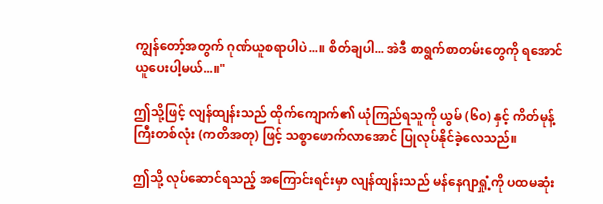ကျွန်တော့်အတွက် ဂုဏ်ယူစရာပါပဲ...။ စိတ်ချပါ... အဲဒီ စာရွက်စာတမ်းတွေကို ရအောင် ယူပေးပါ့မယ်...။"

ဤသို့ဖြင့် လျန်ထျန်းသည် ထိုက်ကျောက်၏ ယုံကြည်ရသူကို ယွမ် (၆၀) နှင့် ကိတ်မုန့်ကြီးတစ်လုံး (ကတိအတု) ဖြင့် သစ္စာဖောက်လာအောင် ပြုလုပ်နိုင်ခဲ့လေသည်။

ဤသို့ လုပ်ဆောင်ရသည့် အကြောင်းရင်းမှာ လျန်ထျန်းသည် မန်နေဂျာရှုံ့ကို ပထမဆုံး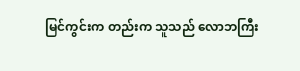မြင်ကွင်းက တည်းက သူသည် လောဘကြီး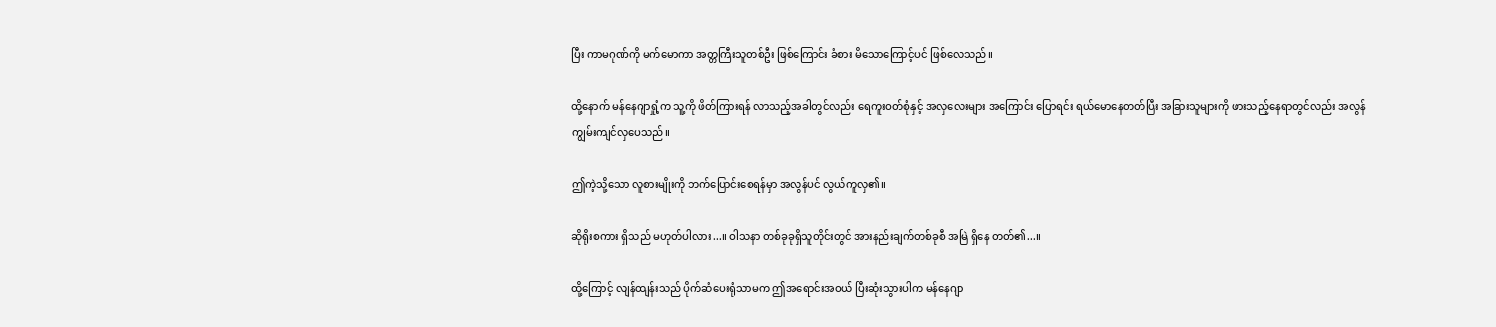ပြီး ကာမဂုဏ်ကို မက်မောကာ အတ္တကြီးသူတစ်ဦး ဖြစ်ကြောင်း ခံစား မိသောကြောင့်ပင် ဖြစ်လေသည်။

ထို့နောက် မန်နေဂျာရှုံ့က သူ့ကို ဖိတ်ကြားရန် လာသည့်အခါတွင်လည်း ရေကူးဝတ်စုံနှင့် အလှလေးများ အကြောင်း ပြောရင်း ရယ်မောနေတတ်ပြီး အခြားသူများကို ဖားသည့်နေရာတွင်လည်း အလွန် ကျွမ်းကျင်လှပေသည်။

ဤကဲ့သို့သော လူစားမျိုးကို ဘက်ပြောင်းစေရန်မှာ အလွန်ပင် လွယ်ကူလှ၏။

ဆိုရိုးစကား ရှိသည် မဟုတ်ပါလား...။ ဝါသနာ တစ်ခုခုရှိသူတိုင်းတွင် အားနည်းချက်တစ်ခုစီ အမြဲ ရှိနေ တတ်၏...။

ထို့ကြောင့် လျန်ထျန်းသည် ပိုက်ဆံပေးရုံသာမက ဤအရောင်းအဝယ် ပြီးဆုံးသွားပါက မန်နေဂျာ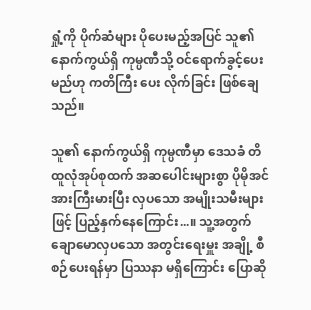ရှုံ့ကို ပိုက်ဆံများ ပိုပေးမည့်အပြင် သူ၏ နောက်ကွယ်ရှိ ကုမ္ပဏီသို့ ဝင်ရောက်ခွင့်ပေးမည်ဟု ကတိကြီး ပေး လိုက်ခြင်း ဖြစ်ချေသည်။

သူ၏ နောက်ကွယ်ရှိ ကုမ္ပဏီမှာ ဒေသခံ တိထူလုံအုပ်စုထက် အဆပေါင်းများစွာ ပိုမိုအင်အားကြီးမားပြီး လှပသော အမျိုးသမီးများဖြင့် ပြည့်နှက်နေကြောင်း...။ သူ့အတွက် ချောမောလှပသော အတွင်းရေးမှူး အချို့ စီစဉ်ပေးရန်မှာ ပြဿနာ မရှိကြောင်း ပြောဆို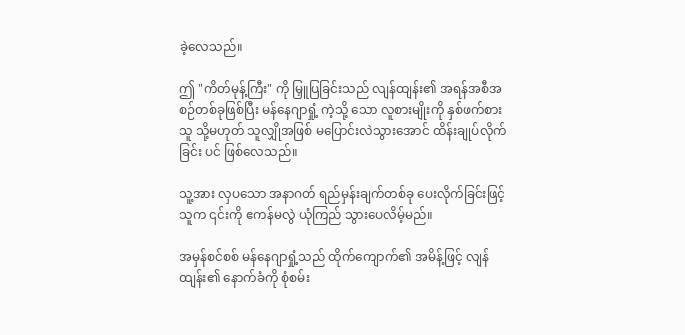ခဲ့လေသည်။

ဤ "ကိတ်မုန့်ကြီး" ကို မြှူပြခြင်းသည် လျန်ထျန်း၏ အရန်အစီအစဉ်တစ်ခုဖြစ်ပြီး မန်နေဂျာရှုံ့ ကဲ့သို့ သော လူစားမျိုးကို နှစ်ဖက်စားသူ သို့မဟုတ် သူလျှိုအဖြစ် မပြောင်းလဲသွားအောင် ထိန်းချုပ်လိုက်ခြင်း ပင် ဖြစ်လေသည်။

သူ့အား လှပသော အနာဂတ် ရည်မှန်းချက်တစ်ခု ပေးလိုက်ခြင်းဖြင့် သူက ၎င်းကို ဧကန်မလွဲ ယုံကြည် သွားပေလိမ့်မည်။

အမှန်စင်စစ် မန်နေဂျာရှုံ့သည် ထိုက်ကျောက်၏ အမိန့်ဖြင့် လျန်ထျန်း၏ နောက်ခံကို စုံစမ်း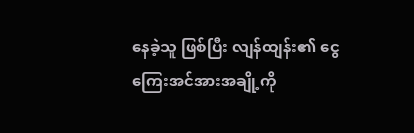နေခဲ့သူ ဖြစ်ပြီး လျန်ထျန်း၏ ငွေကြေးအင်အားအချို့ကို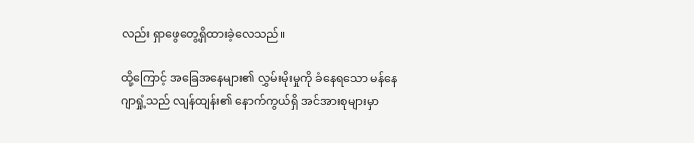လည်း ရှာဖွေတွေ့ရှိထားခဲ့လေသည်။

ထို့ကြောင့် အခြေအနေများ၏ လွှမ်းမိုးမှုကို ခံနေရသော မန်နေဂျာရှုံ့သည် လျန်ထျန်း၏ နောက်ကွယ်ရှိ အင်အားစုများမှာ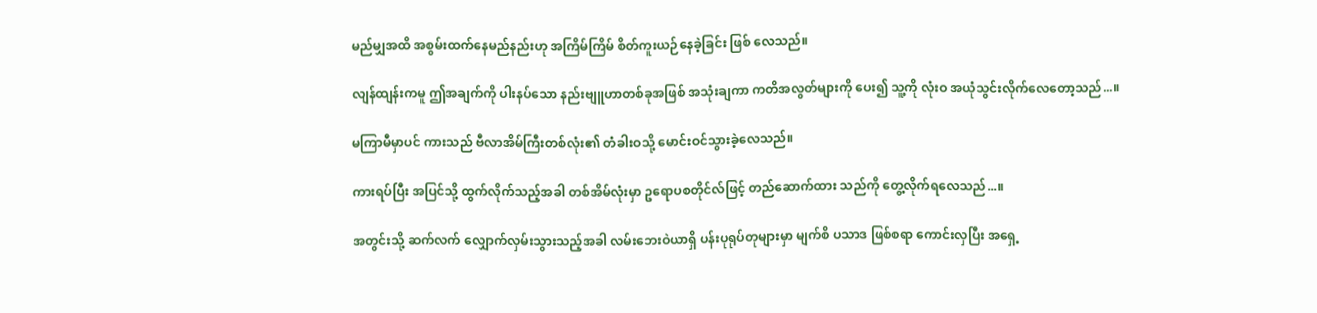မည်မျှအထိ အစွမ်းထက်နေမည်နည်းဟု အကြိမ်ကြိမ် စိတ်ကူးယဉ်နေခဲ့ခြင်း ဖြစ် လေသည်။

လျန်ထျန်းကမူ ဤအချက်ကို ပါးနပ်သော နည်းဗျူဟာတစ်ခုအဖြစ် အသုံးချကာ ကတိအလွတ်များကို ပေး၍ သူ့ကို လုံးဝ အယုံသွင်းလိုက်လေတော့သည်...။

မကြာမီမှာပင် ကားသည် ဗီလာအိမ်ကြီးတစ်လုံး၏ တံခါးဝသို့ မောင်းဝင်သွားခဲ့လေသည်။

ကားရပ်ပြီး အပြင်သို့ ထွက်လိုက်သည့်အခါ တစ်အိမ်လုံးမှာ ဥရောပစတိုင်လ်ဖြင့် တည်ဆောက်ထား သည်ကို တွေ့လိုက်ရလေသည်...။

အတွင်းသို့ ဆက်လက် လျှောက်လှမ်းသွားသည့်အခါ လမ်းဘေးဝဲယာရှိ ပန်းပုရုပ်တုများမှာ မျက်စိ ပသာဒ ဖြစ်စရာ ကောင်းလှပြီး အရှေ့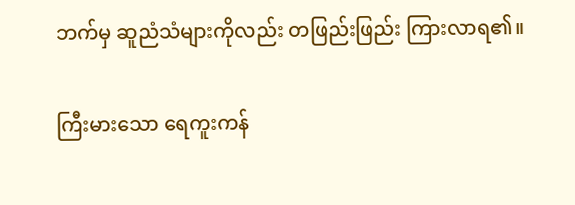ဘက်မှ ဆူညံသံများကိုလည်း တဖြည်းဖြည်း ကြားလာရ၏။

ကြီးမားသော ရေကူးကန်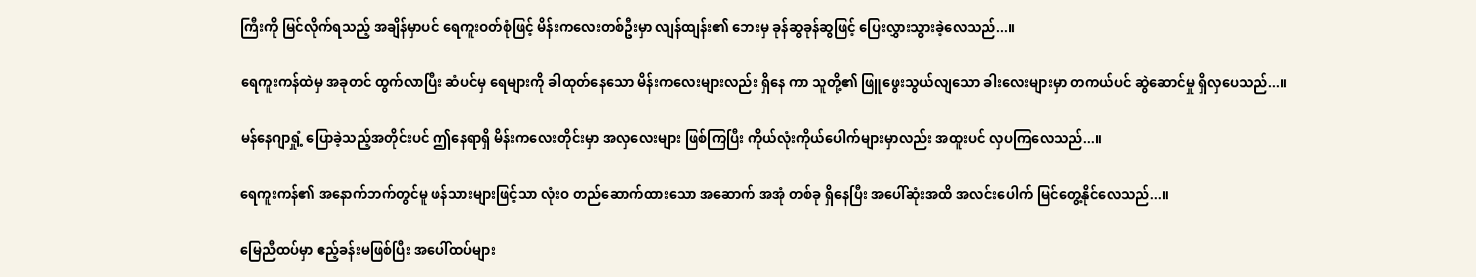ကြီးကို မြင်လိုက်ရသည့် အချိန်မှာပင် ရေကူးဝတ်စုံဖြင့် မိန်းကလေးတစ်ဦးမှာ လျန်ထျန်း၏ ဘေးမှ ခုန်ဆွခုန်ဆွဖြင့် ပြေးလွှားသွားခဲ့လေသည်...။

ရေကူးကန်ထဲမှ အခုတင် ထွက်လာပြီး ဆံပင်မှ ရေများကို ခါထုတ်နေသော မိန်းကလေးများလည်း ရှိနေ ကာ သူတို့၏ ဖြူဖွေးသွယ်လျသော ခါးလေးများမှာ တကယ်ပင် ဆွဲဆောင်မှု ရှိလှပေသည်...။

မန်နေဂျာရှုံ့ ပြောခဲ့သည့်အတိုင်းပင် ဤနေရာရှိ မိန်းကလေးတိုင်းမှာ အလှလေးများ ဖြစ်ကြပြီး ကိုယ်လုံးကိုယ်ပေါက်များမှာလည်း အထူးပင် လှပကြလေသည်...။

ရေကူးကန်၏ အနောက်ဘက်တွင်မူ ဖန်သားများဖြင့်သာ လုံးဝ တည်ဆောက်ထားသော အဆောက် အအုံ တစ်ခု ရှိနေပြီး အပေါ်ဆုံးအထိ အလင်းပေါက် မြင်တွေ့နိုင်လေသည်...။

မြေညီထပ်မှာ ဧည့်ခန်းမဖြစ်ပြီး အပေါ်ထပ်များ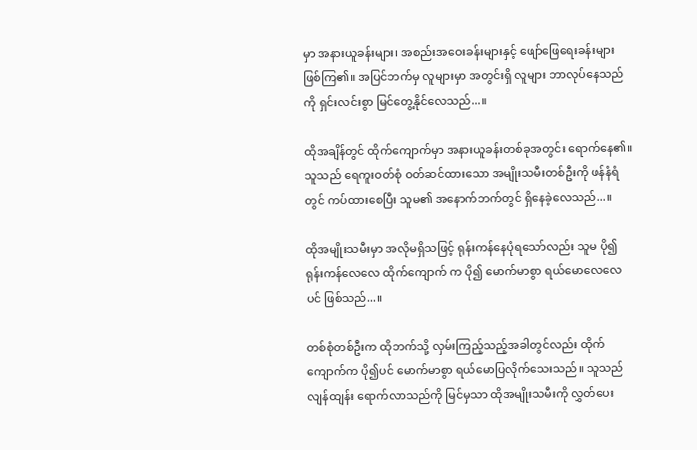မှာ အနားယူခန်းများ၊ အစည်းအဝေးခန်းများနှင့် ဖျော်ဖြေရေးခန်းများ ဖြစ်ကြ၏။ အပြင်ဘက်မှ လူများမှာ အတွင်းရှိ လူများ ဘာလုပ်နေသည်ကို ရှင်းလင်းစွာ မြင်တွေ့နိုင်လေသည်...။

ထိုအချိန်တွင် ထိုက်ကျောက်မှာ အနားယူခန်းတစ်ခုအတွင်း ရောက်နေ၏။ သူသည် ရေကူးဝတ်စုံ ဝတ်ဆင်ထားသော အမျိုးသမီးတစ်ဦးကို ဖန်နံရံတွင် ကပ်ထားစေပြီး သူမ၏ အနောက်ဘက်တွင် ရှိနေခဲ့လေသည်...။

ထိုအမျိုးသမီးမှာ အလိုမရှိသဖြင့် ရုန်းကန်နေပုံရသော်လည်း သူမ ပို၍ ရုန်းကန်လေလေ ထိုက်ကျောက် က ပို၍ မောက်မာစွာ ရယ်မောလေလေပင် ဖြစ်သည်...။

တစ်စုံတစ်ဦးက ထိုဘက်သို့ လှမ်းကြည့်သည့်အခါတွင်လည်း ထိုက်ကျောက်က ပို၍ပင် မောက်မာစွာ ရယ်မောပြလိုက်သေးသည်။ သူသည် လျန်ထျန်း ရောက်လာသည်ကို မြင်မှသာ ထိုအမျိုးသမီးကို လွှတ်ပေး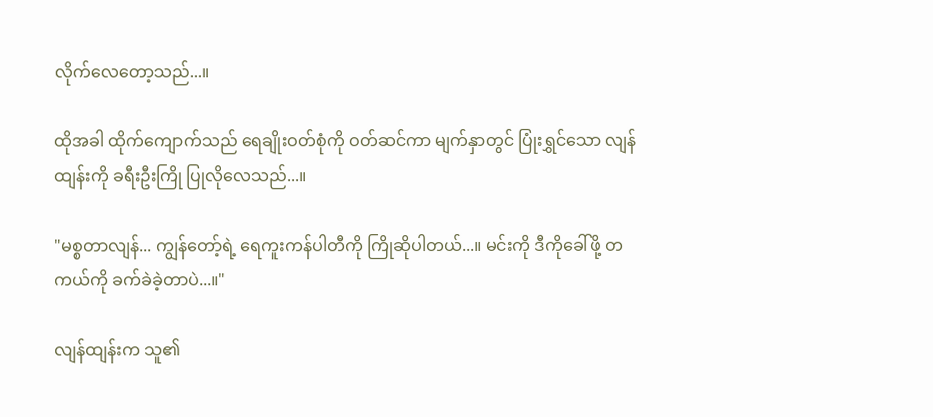လိုက်လေတော့သည်...။

ထိုအခါ ထိုက်ကျောက်သည် ရေချိုးဝတ်စုံကို ဝတ်ဆင်ကာ မျက်နှာတွင် ပြုံးရွှင်သော လျန်ထျန်းကို ခရီးဦးကြို ပြုလိုလေသည်...။

"မစ္စတာလျန်... ကျွန်တော့်ရဲ့ ရေကူးကန်ပါတီကို ကြိုဆိုပါတယ်...။ မင်းကို ဒီကိုခေါ်ဖို့ တကယ်ကို ခက်ခဲခဲ့တာပဲ...။"

လျန်ထျန်းက သူ၏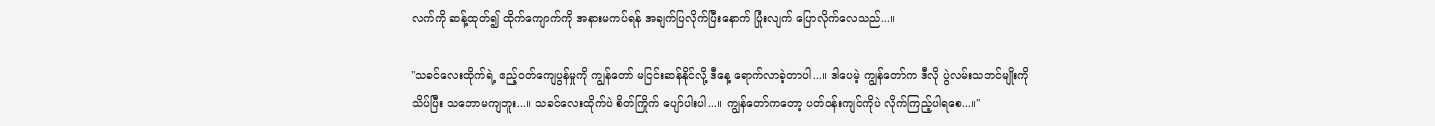လက်ကို ဆန့်ထုတ်၍ ထိုက်ကျောက်ကို အနားမကပ်ရန် အချက်ပြလိုက်ပြီးနောက် ပြုံးလျက် ပြောလိုက်လေသည်...။

"သခင်လေးထိုက်ရဲ့ ဧည့်ဝတ်ကျေပွန်မှုကို ကျွန်တော် မငြင်းဆန်နိုင်လို့ ဒီနေ့ ရောက်လာခဲ့တာပါ...။ ဒါပေမဲ့ ကျွန်တော်က ဒီလို ပွဲလမ်းသဘင်မျိုးကို သိပ်ပြီး သဘောမကျဘူး...။ သခင်လေးထိုက်ပဲ စိတ်ကြိုက် ပျော်ပါးပါ...။ ကျွန်တော်ကတော့ ပတ်ဝန်းကျင်ကိုပဲ လိုက်ကြည့်ပါရစေ...။"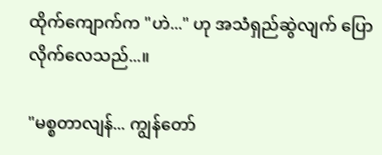ထိုက်ကျောက်က "ဟဲ..." ဟု အသံရှည်ဆွဲလျက် ပြောလိုက်လေသည်...။

"မစ္စတာလျန်... ကျွန်တော်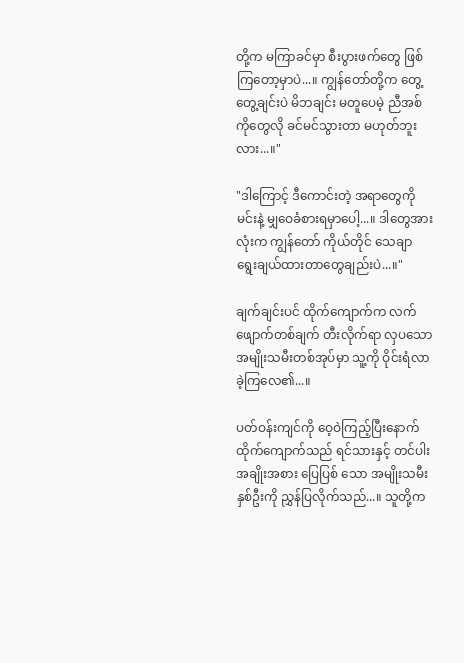တို့က မကြာခင်မှာ စီးပွားဖက်တွေ ဖြစ်ကြတော့မှာပဲ...။ ကျွန်တော်တို့က တွေ့တွေ့ချင်းပဲ မိဘချင်း မတူပေမဲ့ ညီအစ်ကိုတွေလို ခင်မင်သွားတာ မဟုတ်ဘူးလား...။"

"ဒါကြောင့် ဒီကောင်းတဲ့ အရာတွေကို မင်းနဲ့ မျှဝေခံစားရမှာပေါ့...။ ဒါတွေအားလုံးက ကျွန်တော် ကိုယ်တိုင် သေချာ ရွေးချယ်ထားတာတွေချည်းပဲ...။"

ချက်ချင်းပင် ထိုက်ကျောက်က လက်ဖျောက်တစ်ချက် တီးလိုက်ရာ လှပသော အမျိုးသမီးတစ်အုပ်မှာ သူ့ကို ဝိုင်းရံလာခဲ့ကြလေ၏...။

ပတ်ဝန်းကျင်ကို ဝေ့ဝဲကြည့်ပြီးနောက် ထိုက်ကျောက်သည် ရင်သားနှင့် တင်ပါး အချိုးအစား ပြေပြစ် သော အမျိုးသမီး နှစ်ဦးကို ညွှန်ပြလိုက်သည်...။ သူတို့က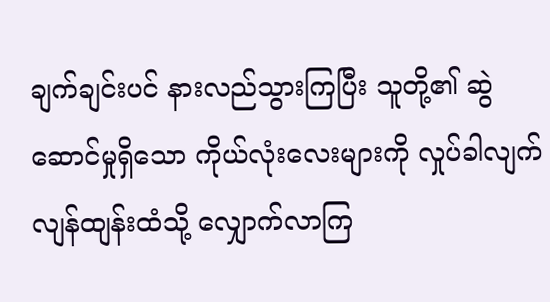ချက်ချင်းပင် နားလည်သွားကြပြီး သူတို့၏ ဆွဲဆောင်မှုရှိသော ကိုယ်လုံးလေးများကို လှုပ်ခါလျက် လျန်ထျန်းထံသို့ လျှောက်လာကြ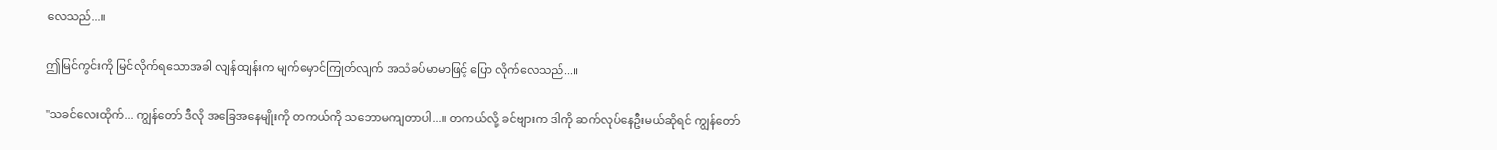လေသည်...။

ဤမြင်ကွင်းကို မြင်လိုက်ရသောအခါ လျန်ထျန်းက မျက်မှောင်ကြုတ်လျက် အသံခပ်မာမာဖြင့် ပြော လိုက်လေသည်...။

"သခင်လေးထိုက်... ကျွန်တော် ဒီလို အခြေအနေမျိုးကို တကယ်ကို သဘောမကျတာပါ...။ တကယ်လို့ ခင်ဗျားက ဒါကို ဆက်လုပ်နေဦးမယ်ဆိုရင် ကျွန်တော်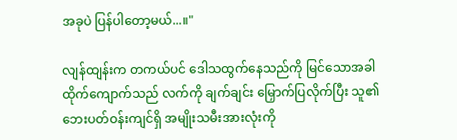အခုပဲ ပြန်ပါတော့မယ်...။"

လျန်ထျန်းက တကယ်ပင် ဒေါသထွက်နေသည်ကို မြင်သောအခါ ထိုက်ကျောက်သည် လက်ကို ချက်ချင်း မြှောက်ပြလိုက်ပြီး သူ၏ ဘေးပတ်ဝန်းကျင်ရှိ အမျိုးသမီးအားလုံးကို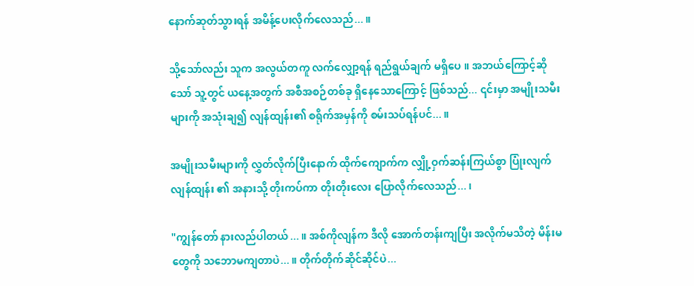နောက်ဆုတ်သွားရန် အမိန့်ပေးလိုက်လေသည်...။

သို့သော်လည်း သူက အလွယ်တကူ လက်လျှော့ရန် ရည်ရွယ်ချက် မရှိပေ။ အဘယ်ကြောင့်ဆိုသော် သူ့တွင် ယနေ့အတွက် အစီအစဉ်တစ်ခု ရှိနေသောကြောင့် ဖြစ်သည်... ၎င်းမှာ အမျိုးသမီးများကို အသုံးချ၍ လျန်ထျန်း၏ စရိုက်အမှန်ကို စမ်းသပ်ရန်ပင်...။

အမျိုးသမီးများကို လွှတ်လိုက်ပြီးနောက် ထိုက်ကျောက်က လျှို့ဝှက်ဆန်းကြယ်စွာ ပြုံးလျက် လျန်ထျန်း ၏ အနားသို့ တိုးကပ်ကာ တိုးတိုးလေး ပြောလိုက်လေသည်...၊

"ကျွန်တော် နားလည်ပါတယ်...။ အစ်ကိုလျန်က ဒီလို အောက်တန်းကျပြီး အလိုက်မသိတဲ့ မိန်းမတွေကို သဘောမကျတာပဲ...။ တိုက်တိုက်ဆိုင်ဆိုင်ပဲ...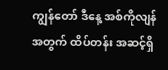ကျွန်တော် ဒီနေ့ အစ်ကိုလျန်အတွက် ထိပ်တန်း အဆင့်ရှိ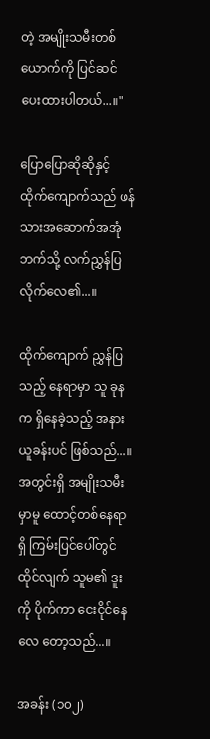တဲ့ အမျိုးသမီးတစ်ယောက်ကို ပြင်ဆင်ပေးထားပါတယ်...။"

ပြောပြောဆိုဆိုနှင့် ထိုက်ကျောက်သည် ဖန်သားအဆောက်အအုံဘက်သို့ လက်ညွှန်ပြလိုက်လေ၏...။

ထိုက်ကျောက် ညွှန်ပြသည့် နေရာမှာ သူ ခုနက ရှိနေခဲ့သည့် အနားယူခန်းပင် ဖြစ်သည်...။ အတွင်းရှိ အမျိုးသမီးမှာမူ ထောင့်တစ်နေရာရှိ ကြမ်းပြင်ပေါ်တွင် ထိုင်လျက် သူမ၏ ဒူးကို ပိုက်ကာ ငေးငိုင်နေလေ တော့သည်...။

အခန်း (၁၀၂)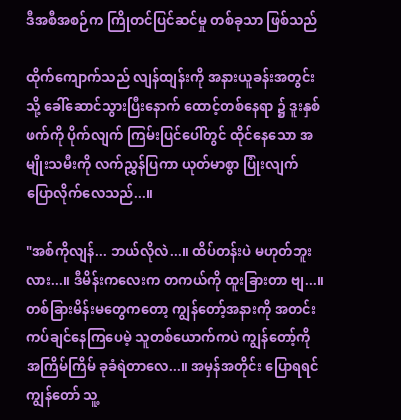ဒီအစီအစဉ်က ကြိုတင်ပြင်ဆင်မှု တစ်ခုသာ ဖြစ်သည်

ထိုက်ကျောက်သည် လျန်ထျန်းကို အနားယူခန်းအတွင်းသို့ ခေါ်ဆောင်သွားပြီးနောက် ထောင့်တစ်နေရာ ၌ ဒူးနှစ်ဖက်ကို ပိုက်လျက် ကြမ်းပြင်ပေါ်တွင် ထိုင်နေသော အမျိုးသမီးကို လက်ညွှန်ပြကာ ယုတ်မာစွာ ပြုံးလျက် ပြောလိုက်လေသည်...။

"အစ်ကိုလျန်... ဘယ်လိုလဲ...။ ထိပ်တန်းပဲ မဟုတ်ဘူးလား...။ ဒီမိန်းကလေးက တကယ်ကို ထူးခြားတာ ဗျ...။ တစ်ခြားမိန်းမတွေကတော့ ကျွန်တော့်အနားကို အတင်းကပ်ချင်နေကြပေမဲ့ သူတစ်ယောက်ကပဲ ကျွန်တော့်ကို အကြိမ်ကြိမ် ခုခံရဲတာလေ...။ အမှန်အတိုင်း ပြောရရင် ကျွန်တော် သူ့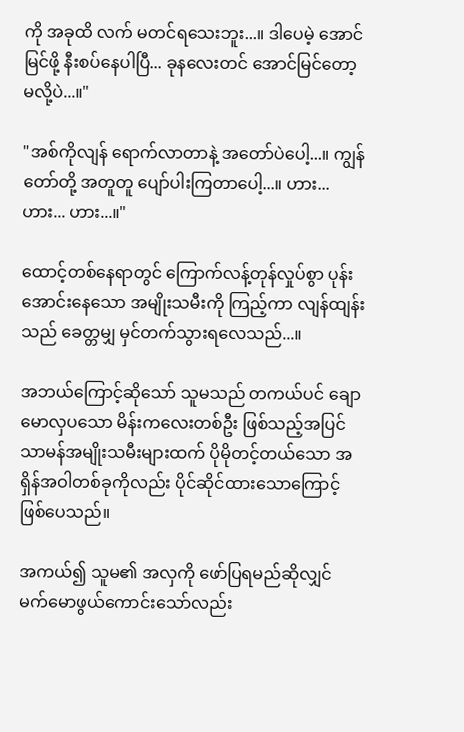ကို အခုထိ လက် မတင်ရသေးဘူး...။ ဒါပေမဲ့ အောင်မြင်ဖို့ နီးစပ်နေပါပြီ... ခုနလေးတင် အောင်မြင်တော့မလို့ပဲ...။"

"အစ်ကိုလျန် ရောက်လာတာနဲ့ အတော်ပဲပေါ့...။ ကျွန်တော်တို့ အတူတူ ပျော်ပါးကြတာပေါ့...။ ဟား... ဟား... ဟား...။"

ထောင့်တစ်နေရာတွင် ကြောက်လန့်တုန်လှုပ်စွာ ပုန်းအောင်းနေသော အမျိုးသမီးကို ကြည့်ကာ လျန်ထျန်း သည် ခေတ္တမျှ မှင်တက်သွားရလေသည်...။

အဘယ်ကြောင့်ဆိုသော် သူမသည် တကယ်ပင် ချောမောလှပသော မိန်းကလေးတစ်ဦး ဖြစ်သည့်အပြင် သာမန်အမျိုးသမီးများထက် ပိုမိုတင့်တယ်သော အရှိန်အဝါတစ်ခုကိုလည်း ပိုင်ဆိုင်ထားသောကြောင့် ဖြစ်ပေသည်။

အကယ်၍ သူမ၏ အလှကို ဖော်ပြရမည်ဆိုလျှင် မက်မောဖွယ်ကောင်းသော်လည်း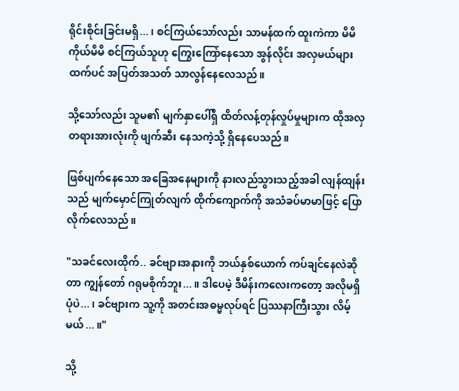ရိုင်းစိုင်းခြင်းမရှိ...၊ စင်ကြယ်သော်လည်း သာမန်ထက် ထူးကဲကာ မိမိကိုယ်မိမိ စင်ကြယ်သူဟု ကြွေးကြော်နေသော အွန်လိုင်း အလှမယ်များထက်ပင် အပြတ်အသတ် သာလွန်နေလေသည်။

သို့သော်လည်း သူမ၏ မျက်နှာပေါ်ရှိ ထိတ်လန့်တုန်လှုပ်မှုများက ထိုအလှတရားအားလုံးကို ဖျက်ဆီး နေသကဲ့သို့ ရှိနေပေသည်။

ဖြစ်ပျက်နေသော အခြေအနေများကို နားလည်သွားသည့်အခါ လျန်ထျန်းသည် မျက်မှောင်ကြုတ်လျက် ထိုက်ကျောက်ကို အသံခပ်မာမာဖြင့် ပြောလိုက်လေသည်။

"သခင်လေးထိုက်.. ခင်ဗျားအနားကို ဘယ်နှစ်ယောက် ကပ်ချင်နေလဲဆိုတာ ကျွန်တော် ဂရုမစိုက်ဘူး...။ ဒါပေမဲ့ ဒီမိန်းကလေးကတော့ အလိုမရှိပုံပဲ...၊ ခင်ဗျားက သူ့ကို အတင်းအဓမ္မလုပ်ရင် ပြဿနာကြီးသွား လိမ့်မယ်...။"

သို့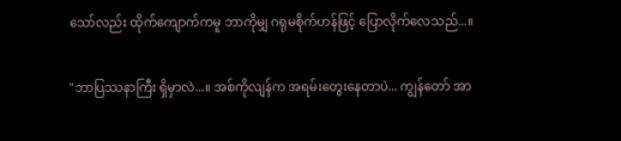သော်လည်း ထိုက်ကျောက်ကမူ ဘာကိုမျှ ဂရုမစိုက်ဟန်ဖြင့် ပြောလိုက်လေသည်...။

"ဘာပြဿနာကြီး ရှိမှာလဲ...။ အစ်ကိုလျန်က အရမ်းတွေးနေတာပဲ... ကျွန်တော် အာ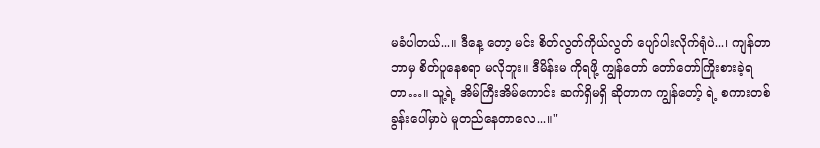မခံပါတယ်...။ ဒီနေ့ တော့ မင်း စိတ်လွတ်ကိုယ်လွတ် ပျော်ပါးလိုက်ရုံပဲ...၊ ကျန်တာ ဘာမှ စိတ်ပူနေစရာ မလိုဘူး။ ဒီမိန်းမ ကိုရဖို့ ကျွန်တော် တော်တော်ကြိုးစားခဲ့ရတာ…။ သူ့ရဲ့ အိမ်ကြီးအိမ်ကောင်း ဆက်ရှိမရှိ ဆိုတာက ကျွန်တော့် ရဲ့ စကားတစ်ခွန်းပေါ်မှာပဲ မူတည်နေတာလေ...။"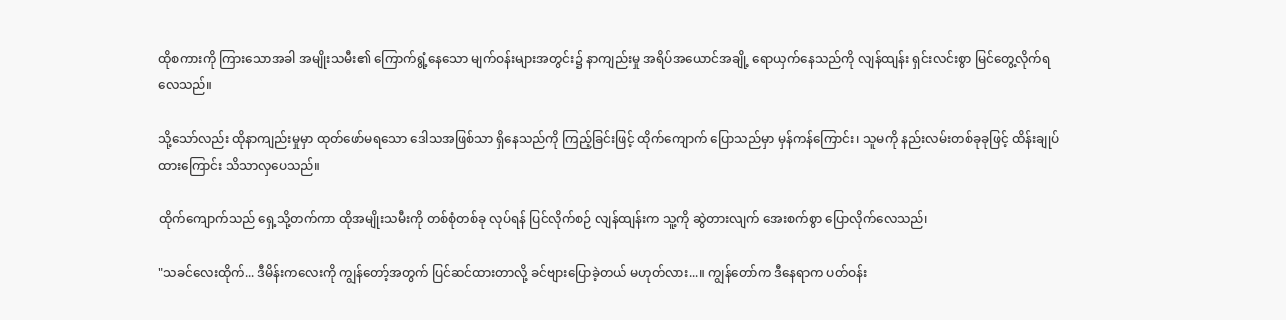ထိုစကားကို ကြားသောအခါ အမျိုးသမီး၏ ကြောက်ရွံ့နေသော မျက်ဝန်းများအတွင်း၌ နာကျည်းမှု အရိပ်အယောင်အချို့ ရောယှက်နေသည်ကို လျန်ထျန်း ရှင်းလင်းစွာ မြင်တွေ့လိုက်ရလေသည်။

သို့သော်လည်း ထိုနာကျည်းမှုမှာ ထုတ်ဖော်မရသော ဒေါသအဖြစ်သာ ရှိနေသည်ကို ကြည့်ခြင်းဖြင့် ထိုက်ကျောက် ပြောသည်မှာ မှန်ကန်ကြောင်း၊ သူမကို နည်းလမ်းတစ်ခုခုဖြင့် ထိန်းချုပ်ထားကြောင်း သိသာလှပေသည်။

ထိုက်ကျောက်သည် ရှေ့သို့တက်ကာ ထိုအမျိုးသမီးကို တစ်စုံတစ်ခု လုပ်ရန် ပြင်လိုက်စဉ် လျန်ထျန်းက သူ့ကို ဆွဲတားလျက် အေးစက်စွာ ပြောလိုက်လေသည်၊

"သခင်လေးထိုက်... ဒီမိန်းကလေးကို ကျွန်တော့်အတွက် ပြင်ဆင်ထားတာလို့ ခင်ဗျားပြောခဲ့တယ် မဟုတ်လား...။ ကျွန်တော်က ဒီနေရာက ပတ်ဝန်း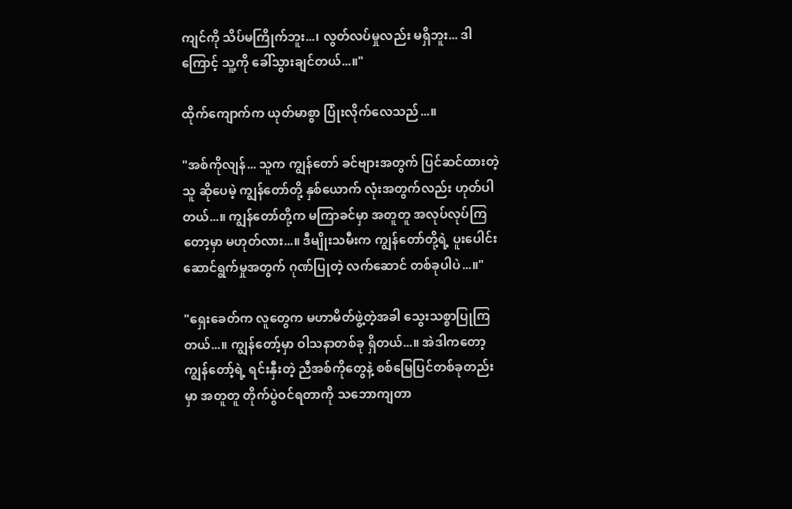ကျင်ကို သိပ်မကြိုက်ဘူး...၊ လွတ်လပ်မှုလည်း မရှိဘူး... ဒါကြောင့် သူ့ကို ခေါ်သွားချင်တယ်...။"

ထိုက်ကျောက်က ယုတ်မာစွာ ပြုံးလိုက်လေသည်...။

"အစ်ကိုလျန်... သူက ကျွန်တော် ခင်ဗျားအတွက် ပြင်ဆင်ထားတဲ့သူ ဆိုပေမဲ့ ကျွန်တော်တို့ နှစ်ယောက် လုံးအတွက်လည်း ဟုတ်ပါတယ်...။ ကျွန်တော်တို့က မကြာခင်မှာ အတူတူ အလုပ်လုပ်ကြတော့မှာ မဟုတ်လား...။ ဒီမျိုးသမီးက ကျွန်တော်တို့ရဲ့ ပူးပေါင်းဆောင်ရွက်မှုအတွက် ဂုဏ်ပြုတဲ့ လက်ဆောင် တစ်ခုပါပဲ...။"

"ရှေးခေတ်က လူတွေက မဟာမိတ်ဖွဲ့တဲ့အခါ သွေးသစ္စာပြုကြတယ်...။ ကျွန်တော့်မှာ ဝါသနာတစ်ခု ရှိတယ်...။ အဲဒါကတော့ ကျွန်တော့်ရဲ့ ရင်းနှီးတဲ့ ညီအစ်ကိုတွေနဲ့ စစ်မြေပြင်တစ်ခုတည်းမှာ အတူတူ တိုက်ပွဲဝင်ရတာကို သဘောကျတာ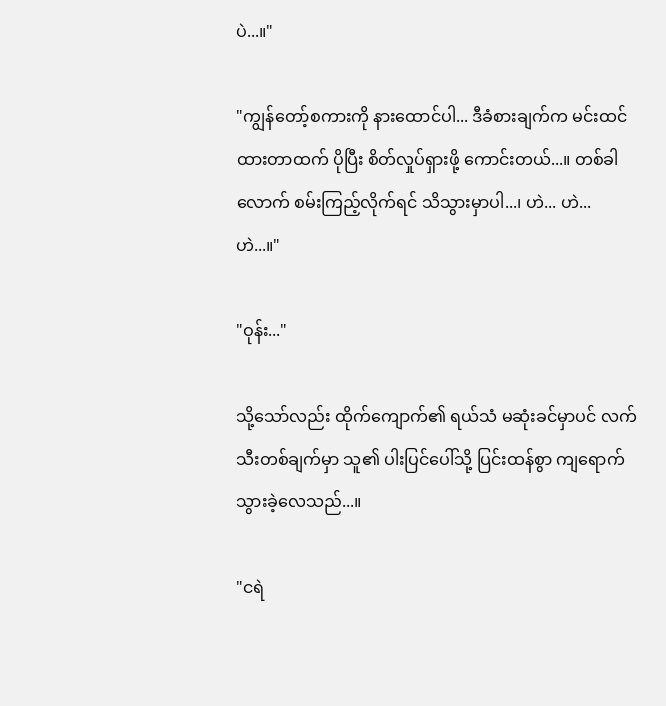ပဲ...။"

"ကျွန်တော့်စကားကို နားထောင်ပါ... ဒီခံစားချက်က မင်းထင်ထားတာထက် ပိုပြီး စိတ်လှုပ်ရှားဖို့ ကောင်းတယ်...။ တစ်ခါလောက် စမ်းကြည့်လိုက်ရင် သိသွားမှာပါ...၊ ဟဲ... ဟဲ... ဟဲ...။"

"ဝုန်း..."

သို့သော်လည်း ထိုက်ကျောက်၏ ရယ်သံ မဆုံးခင်မှာပင် လက်သီးတစ်ချက်မှာ သူ၏ ပါးပြင်ပေါ်သို့ ပြင်းထန်စွာ ကျရောက်သွားခဲ့လေသည်...။

"ငရဲ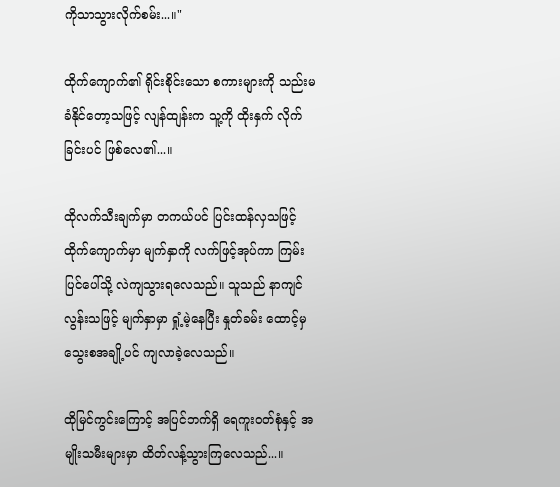ကိုသာသွားလိုက်စမ်း...။"

ထိုက်ကျောက်၏ ရိုင်းစိုင်းသော စကားများကို သည်းမခံနိုင်တော့သဖြင့် လျန်ထျန်းက သူ့ကို ထိုးနှက် လိုက်ခြင်းပင် ဖြစ်လေ၏...။

ထိုလက်သီးချက်မှာ တကယ်ပင် ပြင်းထန်လှသဖြင့် ထိုက်ကျောက်မှာ မျက်နှာကို လက်ဖြင့်အုပ်ကာ ကြမ်းပြင်ပေါ်သို့ လဲကျသွားရလေသည်။ သူသည် နာကျင်လွန်းသဖြင့် မျက်နှာမှာ ရှုံ့မဲ့နေပြီး နှုတ်ခမ်း ထောင့်မှ သွေးစအချို့ပင် ကျလာခဲ့လေသည်။

ထိုမြင်ကွင်းကြောင့် အပြင်ဘက်ရှိ ရေကူးဝတ်စုံနှင့် အမျိုးသမီးများမှာ ထိတ်လန့်သွားကြလေသည်...။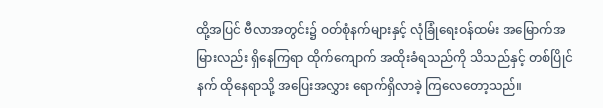ထို့အပြင် ဗီလာအတွင်း၌ ဝတ်စုံနက်များနှင့် လုံခြုံရေးဝန်ထမ်း အမြောက်အမြားလည်း ရှိနေကြရာ ထိုက်ကျောက် အထိုးခံရသည်ကို သိသည်နှင့် တစ်ပြိုင်နက် ထိုနေရာသို့ အပြေးအလွှား ရောက်ရှိလာခဲ့ ကြလေတော့သည်။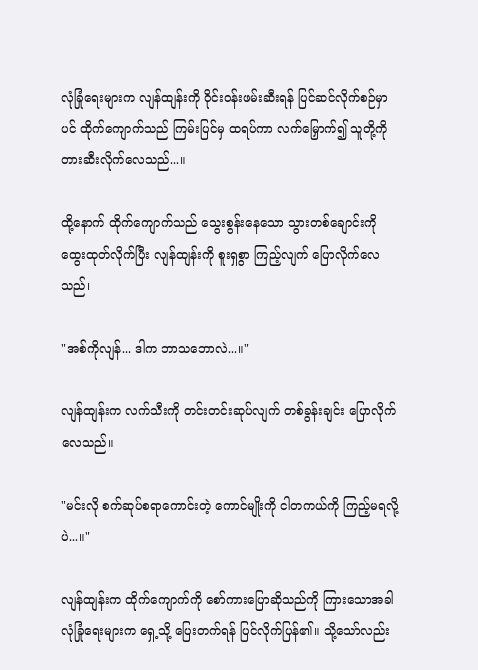လုံခြုံရေးများက လျန်ထျန်းကို ဝိုင်းဝန်းဖမ်းဆီးရန် ပြင်ဆင်လိုက်စဉ်မှာပင် ထိုက်ကျောက်သည် ကြမ်းပြင်မှ ထရပ်ကာ လက်မြှောက်၍ သူတို့ကို တားဆီးလိုက်လေသည်...။

ထို့နောက် ထိုက်ကျောက်သည် သွေးစွန်းနေသော သွားတစ်ချောင်းကို ထွေးထုတ်လိုက်ပြီး လျန်ထျန်းကို စူးရှစွာ ကြည့်လျက် ပြောလိုက်လေသည်၊

"အစ်ကိုလျန်... ဒါက ဘာသဘောလဲ...။"

လျန်ထျန်းက လက်သီးကို တင်းတင်းဆုပ်လျက် တစ်ခွန်းချင်း ပြောလိုက်လေသည်။

"မင်းလို စက်ဆုပ်စရာကောင်းတဲ့ ကောင်မျိုးကို ငါတကယ်ကို ကြည့်မရလို့ပဲ...။"

လျန်ထျန်းက ထိုက်ကျောက်ကို စော်ကားပြောဆိုသည်ကို ကြားသောအခါ လုံခြုံရေးများက ရှေ့သို့ ပြေးတက်ရန် ပြင်လိုက်ပြန်၏။ သို့သော်လည်း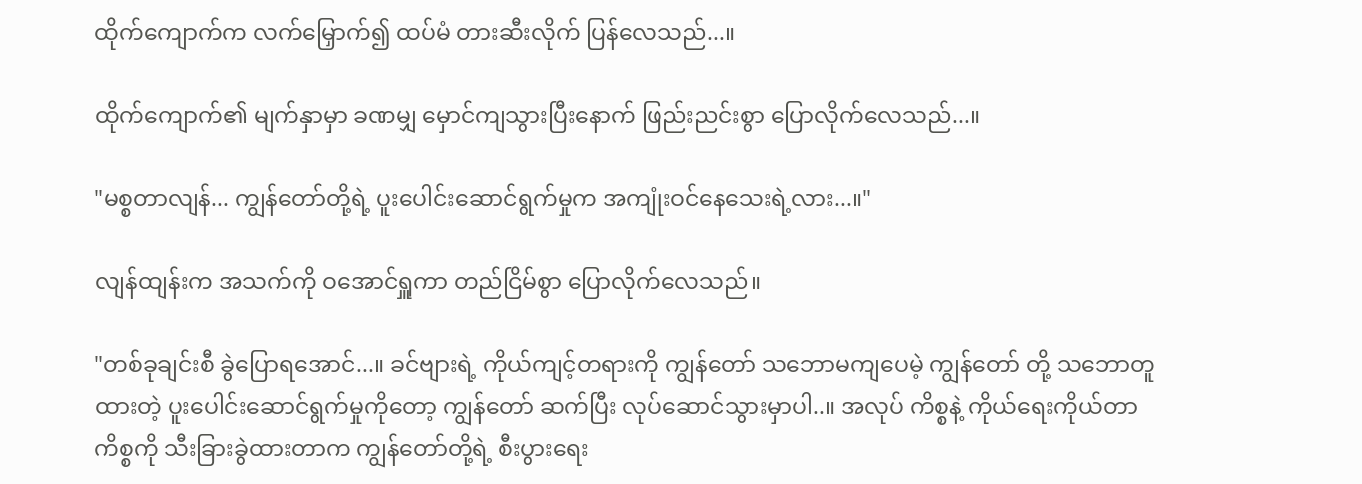ထိုက်ကျောက်က လက်မြှောက်၍ ထပ်မံ တားဆီးလိုက် ပြန်လေသည်...။

ထိုက်ကျောက်၏ မျက်နှာမှာ ခဏမျှ မှောင်ကျသွားပြီးနောက် ဖြည်းညင်းစွာ ပြောလိုက်လေသည်...။

"မစ္စတာလျန်... ကျွန်တော်တို့ရဲ့ ပူးပေါင်းဆောင်ရွက်မှုက အကျုံးဝင်နေသေးရဲ့လား...။"

လျန်ထျန်းက အသက်ကို ဝအောင်ရှူကာ တည်ငြိမ်စွာ ပြောလိုက်လေသည်။

"တစ်ခုချင်းစီ ခွဲပြောရအောင်...။ ခင်ဗျားရဲ့ ကိုယ်ကျင့်တရားကို ကျွန်တော် သဘောမကျပေမဲ့ ကျွန်တော် တို့ သဘောတူထားတဲ့ ပူးပေါင်းဆောင်ရွက်မှုကိုတော့ ကျွန်တော် ဆက်ပြီး လုပ်ဆောင်သွားမှာပါ..။ အလုပ် ကိစ္စနဲ့ ကိုယ်ရေးကိုယ်တာ ကိစ္စကို သီးခြားခွဲထားတာက ကျွန်တော်တို့ရဲ့ စီးပွားရေး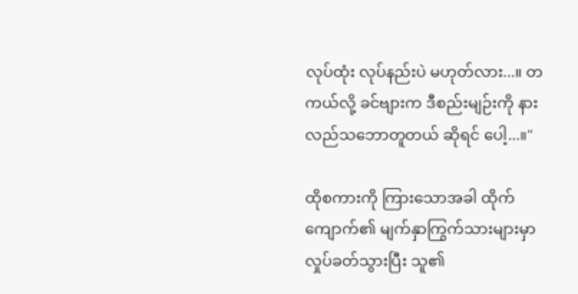လုပ်ထုံး လုပ်နည်းပဲ မဟုတ်လား...။ တကယ်လို့ ခင်ဗျားက ဒီစည်းမျဉ်းကို နားလည်သဘောတူတယ် ဆိုရင် ပေါ့...။"

ထိုစကားကို ကြားသောအခါ ထိုက်ကျောက်၏ မျက်နှာကြွက်သားများမှာ လှုပ်ခတ်သွားပြီး သူ၏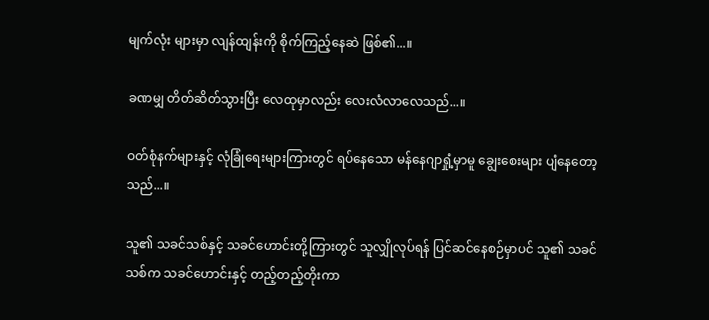မျက်လုံး များမှာ လျန်ထျန်းကို စိုက်ကြည့်နေဆဲ ဖြစ်၏...။

ခဏမျှ တိတ်ဆိတ်သွားပြီး လေထုမှာလည်း လေးလံလာလေသည်...။

ဝတ်စုံနက်များနှင့် လုံခြုံရေးများကြားတွင် ရပ်နေသော မန်နေဂျာရှုံ့မှာမူ ချွေးစေးများ ပျံနေတော့ သည်...။

သူ၏ သခင်သစ်နှင့် သခင်ဟောင်းတို့ကြားတွင် သူလျှိုလုပ်ရန် ပြင်ဆင်နေစဉ်မှာပင် သူ၏ သခင်သစ်က သခင်ဟောင်းနှင့် တည့်တည့်တိုးကာ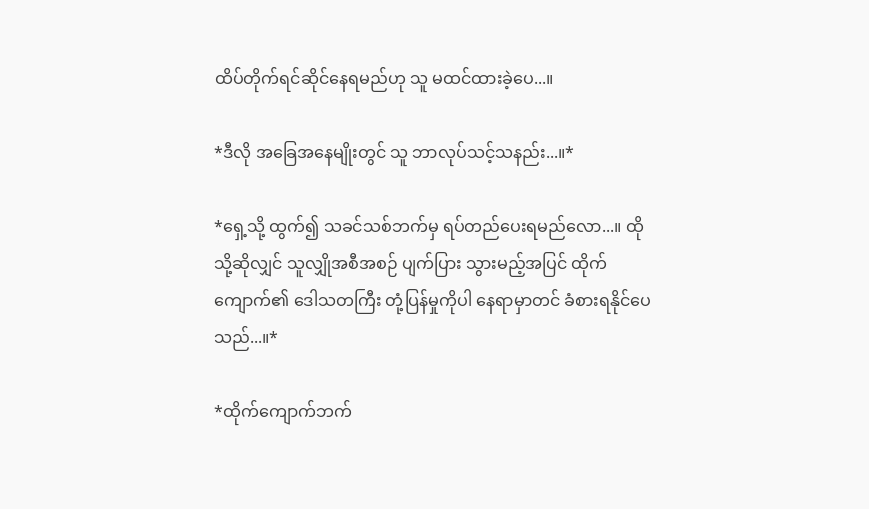ထိပ်တိုက်ရင်ဆိုင်နေရမည်ဟု သူ မထင်ထားခဲ့ပေ...။

*ဒီလို အခြေအနေမျိုးတွင် သူ ဘာလုပ်သင့်သနည်း...။*

*ရှေ့သို့ ထွက်၍ သခင်သစ်ဘက်မှ ရပ်တည်ပေးရမည်လော...။ ထိုသို့ဆိုလျှင် သူလျှိုအစီအစဉ် ပျက်ပြား သွားမည့်အပြင် ထိုက်ကျောက်၏ ဒေါသတကြီး တုံ့ပြန်မှုကိုပါ နေရာမှာတင် ခံစားရနိုင်ပေ သည်...။*

*ထိုက်ကျောက်ဘက်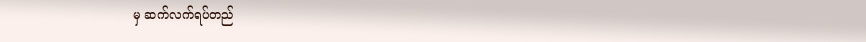မှ ဆက်လက်ရပ်တည်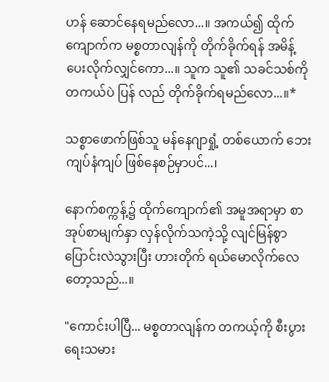ဟန် ဆောင်နေရမည်လော...။ အကယ်၍ ထိုက်ကျောက်က မစ္စတာလျန်ကို တိုက်ခိုက်ရန် အမိန့်ပေးလိုက်လျှင်ကော...။ သူက သူ၏ သခင်သစ်ကို တကယ်ပဲ ပြန် လည် တိုက်ခိုက်ရမည်လော...။*

သစ္စာဖောက်ဖြစ်သူ မန်နေဂျာရှုံ့ တစ်ယောက် ဘေးကျပ်နံကျပ် ဖြစ်နေစဉ်မှာပင်...၊

နောက်စက္ကန့်၌ ထိုက်ကျောက်၏ အမူအရာမှာ စာအုပ်စာမျက်နှာ လှန်လိုက်သကဲ့သို့ လျင်မြန်စွာ ပြောင်းလဲသွားပြီး ဟားတိုက် ရယ်မောလိုက်လေတော့သည်...။

"ကောင်းပါပြီ... မစ္စတာလျန်က တကယ့်ကို စီးပွားရေးသမား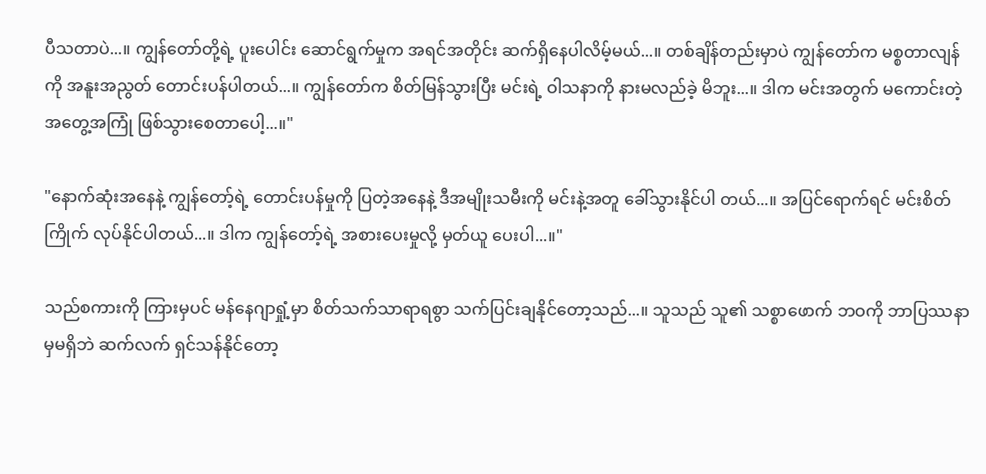ပီသတာပဲ...။ ကျွန်တော်တို့ရဲ့ ပူးပေါင်း ဆောင်ရွက်မှုက အရင်အတိုင်း ဆက်ရှိနေပါလိမ့်မယ်...။ တစ်ချိန်တည်းမှာပဲ ကျွန်တော်က မစ္စတာလျန် ကို အနူးအညွတ် တောင်းပန်ပါတယ်...။ ကျွန်တော်က စိတ်မြန်သွားပြီး မင်းရဲ့ ဝါသနာကို နားမလည်ခဲ့ မိဘူး...။ ဒါက မင်းအတွက် မကောင်းတဲ့ အတွေ့အကြုံ ဖြစ်သွားစေတာပေါ့...။"

"နောက်ဆုံးအနေနဲ့ ကျွန်တော့်ရဲ့ တောင်းပန်မှုကို ပြတဲ့အနေနဲ့ ဒီအမျိုးသမီးကို မင်းနဲ့အတူ ခေါ်သွားနိုင်ပါ တယ်...။ အပြင်ရောက်ရင် မင်းစိတ်ကြိုက် လုပ်နိုင်ပါတယ်...။ ဒါက ကျွန်တော့်ရဲ့ အစားပေးမှုလို့ မှတ်ယူ ပေးပါ...။"

သည်စကားကို ကြားမှပင် မန်နေဂျာရှုံ့မှာ စိတ်သက်သာရာရစွာ သက်ပြင်းချနိုင်တော့သည်...။ သူသည် သူ၏ သစ္စာဖောက် ဘဝကို ဘာပြဿနာမှမရှိဘဲ ဆက်လက် ရှင်သန်နိုင်တော့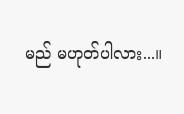မည် မဟုတ်ပါလား...။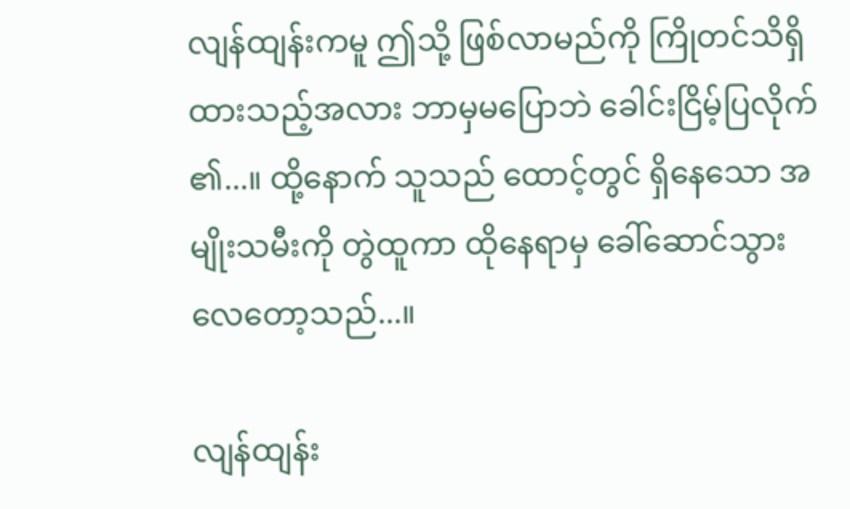လျန်ထျန်းကမူ ဤသို့ ဖြစ်လာမည်ကို ကြိုတင်သိရှိထားသည့်အလား ဘာမှမပြောဘဲ ခေါင်းငြိမ့်ပြလိုက် ၏...။ ထို့နောက် သူသည် ထောင့်တွင် ရှိနေသော အမျိုးသမီးကို တွဲထူကာ ထိုနေရာမှ ခေါ်ဆောင်သွား လေတော့သည်...။

လျန်ထျန်း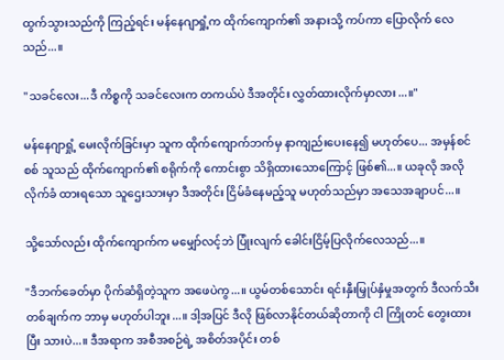ထွက်သွားသည်ကို ကြည့်ရင်း မန်နေဂျာရှုံ့က ထိုက်ကျောက်၏ အနားသို့ ကပ်ကာ ပြောလိုက် လေသည်...။

"သခင်လေး...ဒီ ကိစ္စကို သခင်လေးက တကယ်ပဲ ဒီအတိုင်း လွှတ်ထားလိုက်မှာလား...။"

မန်နေဂျာရှုံ့ မေးလိုက်ခြင်းမှာ သူက ထိုက်ကျောက်ဘက်မှ နာကျည်းပေးနေ၍ မဟုတ်ပေ... အမှန်စင်စစ် သူသည် ထိုက်ကျောက်၏ စရိုက်ကို ကောင်းစွာ သိရှိထားသောကြောင့် ဖြစ်၏...။ ယခုလို အလိုလိုက်ခံ ထားရသော သူဌေးသားမှာ ဒီအတိုင်း ငြိမ်ခံနေမည့်သူ မဟုတ်သည်မှာ အသေအချာပင်...။

သို့သော်လည်း ထိုက်ကျောက်က မမျှော်လင့်ဘဲ ပြုံးလျက် ခေါင်းငြိမ့်ပြလိုက်လေသည်...။

"ဒီဘက်ခေတ်မှာ ပိုက်ဆံရှိတဲ့သူက အဖေပဲကွ...။ ယွမ်တစ်သောင်း ရင်းနှီးမြှုပ်နှံမှုအတွက် ဒီလက်သီး တစ်ချက်က ဘာမှ မဟုတ်ပါဘူး...။ ဒါ့အပြင် ဒီလို ဖြစ်လာနိုင်တယ်ဆိုတာကို ငါ ကြိုတင် တွေးထားပြီး သားပဲ...။ ဒီအရာက အစီအစဉ်ရဲ့ အစိတ်အပိုင်း တစ်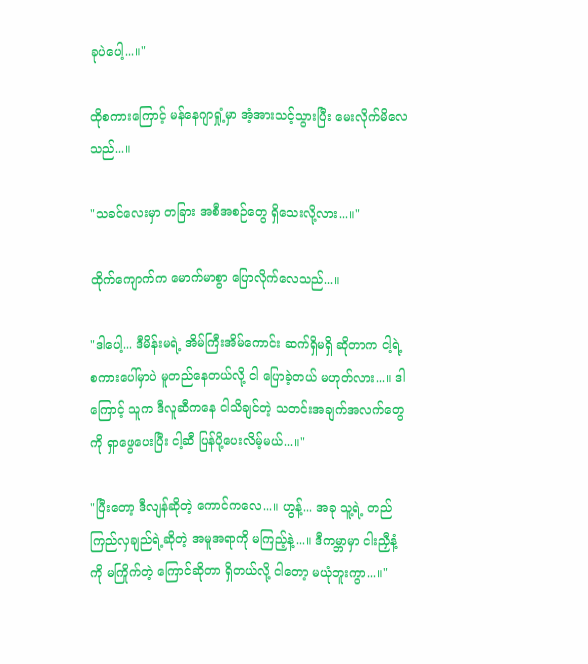ခုပဲပေါ့...။"

ထိုစကားကြောင့် မန်နေဂျာရှုံ့မှာ အံ့အားသင့်သွားပြီး မေးလိုက်မိလေသည်...။

"သခင်လေးမှာ တခြား အစီအစဉ်တွေ ရှိသေးလို့လား...။"

ထိုက်ကျောက်က မောက်မာစွာ ပြောလိုက်လေသည်...။

"ဒါပေါ့... ဒီမိန်းမရဲ့ အိမ်ကြီးအိမ်ကောင်း ဆက်ရှိမရှိ ဆိုတာက ငါ့ရဲ့ စကားပေါ်မှာပဲ မူတည်နေတယ်လို့ ငါ ပြောခဲ့တယ် မဟုတ်လား...။ ဒါကြောင့် သူက ဒီလူဆီကနေ ငါသိချင်တဲ့ သတင်းအချက်အလက်တွေကို ရှာဖွေပေးပြီး ငါ့ဆီ ပြန်ပို့ပေးလိမ့်မယ်...။"

"ပြီးတော့ ဒီလျန်ဆိုတဲ့ ကောင်ကလေ...။ ဟွန့်... အခု သူ့ရဲ့ တည်ကြည်လှချည်ရဲ့ဆိုတဲ့ အမူအရာကို မကြည့်နဲ့...။ ဒီကမ္ဘာမှာ ငါးညှီနံ့ကို မကြိုက်တဲ့ ကြောင်ဆိုတာ ရှိတယ်လို့ ငါတော့ မယုံဘူးကွာ...။"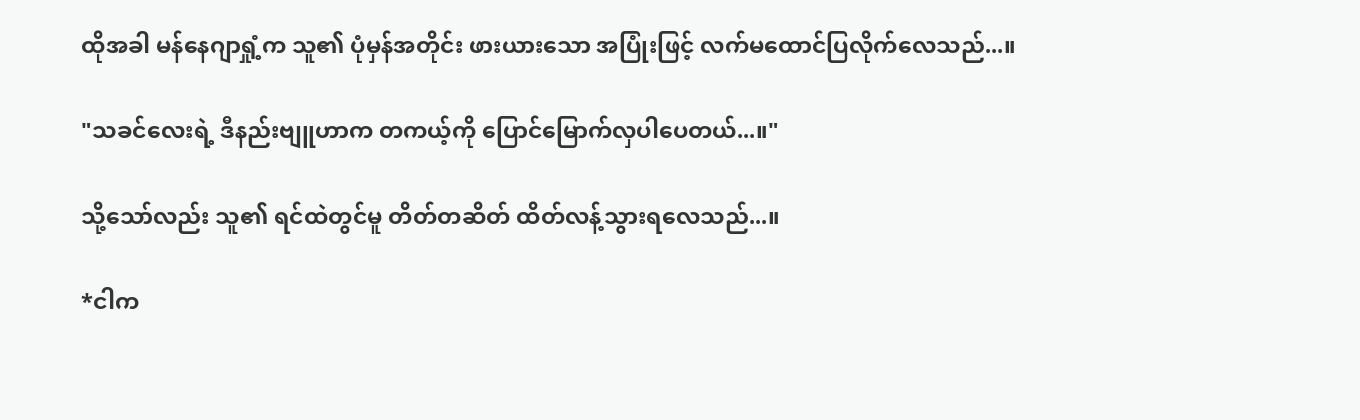ထိုအခါ မန်နေဂျာရှုံ့က သူ၏ ပုံမှန်အတိုင်း ဖားယားသော အပြုံးဖြင့် လက်မထောင်ပြလိုက်လေသည်...။

"သခင်လေးရဲ့ ဒီနည်းဗျူဟာက တကယ့်ကို ပြောင်မြောက်လှပါပေတယ်...။"

သို့သော်လည်း သူ၏ ရင်ထဲတွင်မူ တိတ်တဆိတ် ထိတ်လန့်သွားရလေသည်...။

*ငါက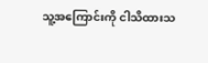သူ့အကြောင်းကို ငါသိထားသ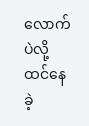လောက်ပဲလို့ ထင်နေခဲ့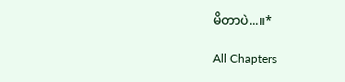မိတာပဲ...။*

All Chapters